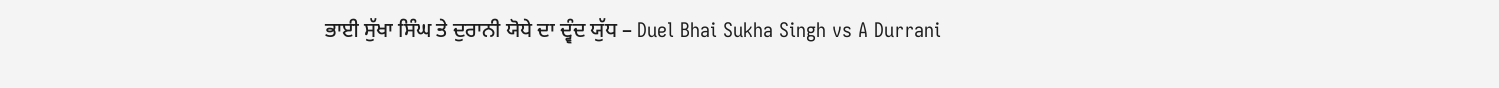ਭਾਈ ਸੁੱਖਾ ਸਿੰਘ ਤੇ ਦੁਰਾਨੀ ਯੋਧੇ ਦਾ ਦ੍ਵੰਦ ਯੁੱਧ – Duel Bhai Sukha Singh vs A Durrani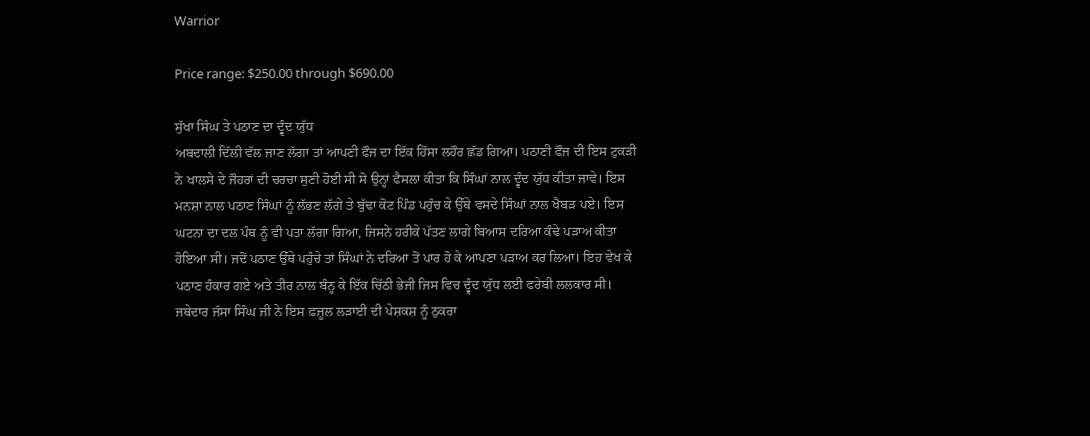Warrior

Price range: $250.00 through $690.00

ਸੁੱਖਾ ਸਿੰਘ ਤੇ ਪਠਾਣ ਦਾ ਦ੍ਵੰਦ ਯੁੱਧ
ਅਬਦਾਲੀ ਦਿੱਲੀ ਵੱਲ ਜਾਣ ਲੱਗਾ ਤਾਂ ਆਪਣੀ ਫੌਜ ਦਾ ਇੱਕ ਹਿੱਸਾ ਲਹੌਰ ਛੱਡ ਗਿਆ। ਪਠਾਣੀ ਫੌਜ ਦੀ ਇਸ ਟੁਕੜੀ ਨੇ ਖਾਲਸੇ ਦੇ ਜੌਹਰਾਂ ਦੀ ਚਰਚਾ ਸੁਣੀ ਹੋਈ ਸੀ ਸੋ ਉਨ੍ਹਾਂ ਫੈਸਲਾ ਕੀਤਾ ਕਿ ਸਿੰਘਾਂ ਨਾਲ ਦ੍ਵੰਦ ਯੁੱਧ ਕੀਤਾ ਜਾਵੇ। ਇਸ ਮਨਸ਼ਾ ਨਾਲ ਪਠਾਣ ਸਿੰਘਾਂ ਨੂੰ ਲੱਭਣ ਲੱਗੇ ਤੇ ਬੁੱਢਾ ਕੋਟ ਪਿੰਡ ਪਹੁੰਚ ਕੇ ਉੱਥੇ ਵਸਦੇ ਸਿੰਘਾਂ ਨਾਲ ਖੈਬੜ ਪਏ। ਇਸ ਘਟਨਾ ਦਾ ਦਲ ਪੰਥ ਨੂੰ ਵੀ ਪਤਾ ਲੱਗਾ ਗਿਆ, ਜਿਸਨੇ ਹਰੀਕੇ ਪੱਤਣ ਲਾਗੇ ਬਿਆਸ ਦਰਿਆ ਕੰਢੇ ਪੜਾਅ ਕੀਤਾ ਹੋਇਆ ਸੀ। ਜਦੋਂ ਪਠਾਣ ਉੱਥੇ ਪਹੁੰਚੇ ਤਾਂ ਸਿੰਘਾਂ ਨੇ ਦਰਿਆ ਤੋਂ ਪਾਰ ਹੋ ਕੇ ਆਪਣਾ ਪੜਾਅ ਕਰ ਲਿਆ। ਇਹ ਵੇਖ ਕੇ ਪਠਾਣ ਹੰਕਾਰ ਗਏ ਅਤੇ ਤੀਰ ਨਾਲ ਬੰਨ੍ਹ ਕੇ ਇੱਕ ਚਿੱਠੀ ਭੇਜੀ ਜਿਸ ਵਿਚ ਦ੍ਵੰਦ ਯੁੱਧ ਲਈ ਫਰੇਬੀ ਲਲਕਾਰ ਸੀ। ਜਥੇਦਾਰ ਜੱਸਾ ਸਿੰਘ ਜੀ ਨੇ ਇਸ ਫ਼ਜ਼ੂਲ ਲੜਾਈ ਦੀ ਪੇਸ਼ਕਸ਼ ਨੂੰ ਠੁਕਰਾ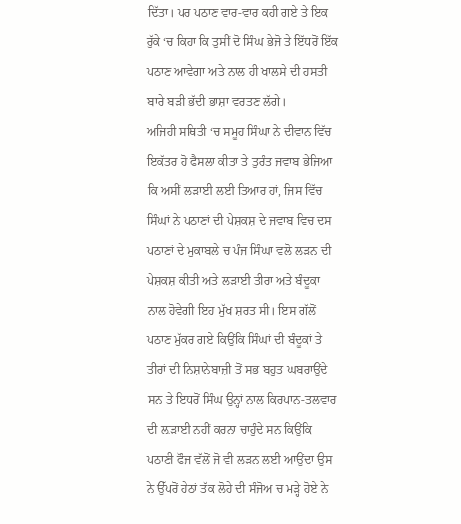ਦਿੱਤਾ। ਪਰ ਪਠਾਣ ਵਾਰ-ਵਾਰ ਕਹੀ ਗਏ ਤੇ ਇਕ ਰੁੱਕੇ ‘ਚ ਕਿਹਾ ਕਿ ਤੁਸੀਂ ਦੋ ਸਿੰਘ ਭੇਜੋ ਤੇ ਇੱਧਰੋਂ ਇੱਕ ਪਠਾਣ ਆਵੇਗਾ ਅਤੇ ਨਾਲ ਹੀ ਖਾਲਸੇ ਦੀ ਹਸਤੀ ਬਾਰੇ ਬੜੀ ਭੱਦੀ ਭਾਸ਼ਾ ਵਰਤਣ ਲੱਗੇ।
ਅਜਿਹੀ ਸਥਿਤੀ ‘ਚ ਸਮੂਹ ਸਿੰਘਾ ਨੇ ਦੀਵਾਨ ਵਿੱਚ ਇਕੱਤਰ ਹੋ ਫੈਸਲਾ ਕੀਤਾ ਤੇ ਤੁਰੰਤ ਜਵਾਬ ਭੇਜਿਆ ਕਿ ਅਸੀਂ ਲੜਾਈ ਲਈ ਤਿਆਰ ਹਾਂ, ਜਿਸ ਵਿੱਚ ਸਿੰਘਾਂ ਨੇ ਪਠਾਣਾਂ ਦੀ ਪੇਸ਼ਕਸ਼ ਦੇ ਜਵਾਬ ਵਿਚ ਦਸ ਪਠਾਣਾਂ ਦੇ ਮੁਕਾਬਲੇ ਚ ਪੰਜ ਸਿੰਘਾ ਵਲੋ ਲੜਨ ਦੀ ਪੇਸ਼ਕਸ਼ ਕੀਤੀ ਅਤੇ ਲੜਾਈ ਤੀਰਾ ਅਤੇ ਬੰਦੂਕਾ ਨਾਲ ਹੋਵੇਗੀ ਇਹ ਮੁੱਖ ਸ਼ਰਤ ਸੀ। ਇਸ ਗੱਲੋਂ ਪਠਾਣ ਮੁੱਕਰ ਗਏ ਕਿਉਂਕਿ ਸਿੰਘਾਂ ਦੀ ਬੰਦੂਕਾਂ ਤੇ ਤੀਰਾਂ ਦੀ ਨਿਸ਼ਾਨੇਬਾਜ਼ੀ ਤੋਂ ਸਭ ਬਹੁਤ ਘਬਰਾਉਂਦੇ ਸਨ ਤੇ ਇਧਰੋਂ ਸਿੰਘ ਉਨ੍ਹਾਂ ਨਾਲ ਕਿਰਪਾਨ-ਤਲਵਾਰ ਦੀ ਲ਼ੜਾਈ ਨਹੀਂ ਕਰਨਾ ਚਾਹੁੰਦੇ ਸਨ ਕਿਉਂਕਿ ਪਠਾਣੀ ਫੌਜ ਵੱਲੋਂ ਜੋ ਵੀ ਲੜਨ ਲਈ ਆਉਂਦਾ ਉਸ ਨੇ ਉੱਪਰੋਂ ਹੇਠਾਂ ਤੱਕ ਲੋਹੇ ਦੀ ਸੰਜੋਅ ਚ ਮੜ੍ਹੇ ਹੋਏ ਨੇ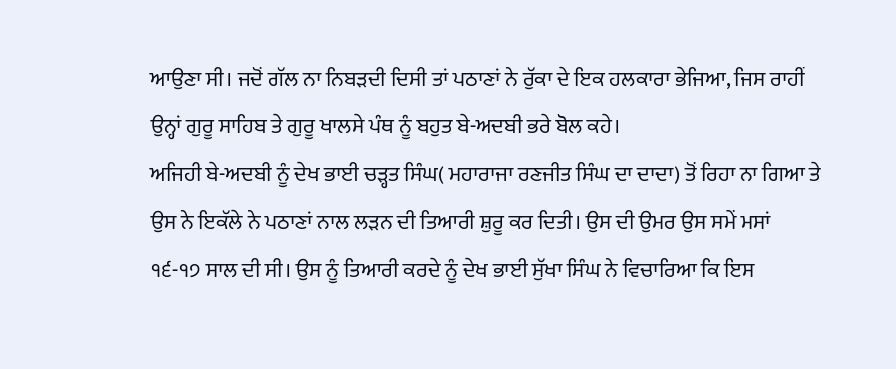ਆਉਣਾ ਸੀ। ਜਦੋਂ ਗੱਲ ਨਾ ਨਿਬੜਦੀ ਦਿਸੀ ਤਾਂ ਪਠਾਣਾਂ ਨੇ ਰੁੱਕਾ ਦੇ ਇਕ ਹਲਕਾਰਾ ਭੇਜਿਆ, ਜਿਸ ਰਾਹੀਂ ਉਨ੍ਹਾਂ ਗੁਰੂ ਸਾਹਿਬ ਤੇ ਗੁਰੂ ਖਾਲਸੇ ਪੰਥ ਨੂੰ ਬਹੁਤ ਬੇ-ਅਦਬੀ ਭਰੇ ਬੋਲ ਕਹੇ।
ਅਜਿਹੀ ਬੇ-ਅਦਬੀ ਨੂੰ ਦੇਖ ਭਾਈ ਚੜ੍ਹਤ ਸਿੰਘ( ਮਹਾਰਾਜਾ ਰਣਜੀਤ ਸਿੰਘ ਦਾ ਦਾਦਾ) ਤੋਂ ਰਿਹਾ ਨਾ ਗਿਆ ਤੇ ਉਸ ਨੇ ਇਕੱਲੇ ਨੇ ਪਠਾਣਾਂ ਨਾਲ ਲੜਨ ਦੀ ਤਿਆਰੀ ਸ਼ੁਰੂ ਕਰ ਦਿਤੀ। ਉਸ ਦੀ ਉਮਰ ਉਸ ਸਮੇਂ ਮਸਾਂ ੧੬-੧੭ ਸਾਲ ਦੀ ਸੀ। ਉਸ ਨੂੰ ਤਿਆਰੀ ਕਰਦੇ ਨੂੰ ਦੇਖ ਭਾਈ ਸੁੱਖਾ ਸਿੰਘ ਨੇ ਵਿਚਾਰਿਆ ਕਿ ਇਸ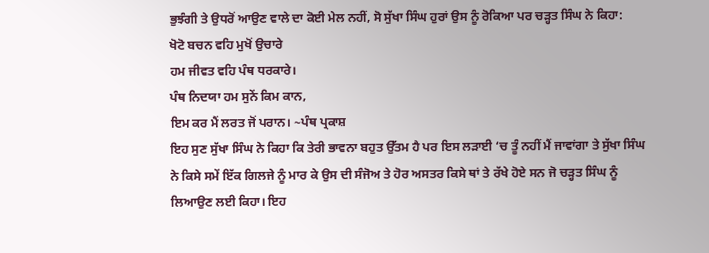ਭੁਝੰਗੀ ਤੇ ਉਧਰੋਂ ਆਉਣ ਵਾਲੇ ਦਾ ਕੋਈ ਮੇਲ ਨਹੀਂ, ਸੋ ਸੁੱਖਾ ਸਿੰਘ ਹੁਰਾਂ ਉਸ ਨੂੰ ਰੋਕਿਆ ਪਰ ਚੜ੍ਹਤ ਸਿੰਘ ਨੇ ਕਿਹਾ:
ਖੋਟੋ ਬਚਨ ਵਹਿ ਮੁਖੋਂ ਉਚਾਰੇ
ਹਮ ਜੀਵਤ ਵਹਿ ਪੰਥ ਧਰਕਾਰੇ।
ਪੰਥ ਨਿਦਯਾ ਹਮ ਸੁਨੇਂ ਕਿਮ ਕਾਨ,
ਇਮ ਕਰ ਮੈਂ ਲਰਤ ਜੋਂ ਪਰਾਨ। ~ਪੰਥ ਪ੍ਰਕਾਸ਼
ਇਹ ਸੁਣ ਸੁੱਖਾ ਸਿੰਘ ਨੇ ਕਿਹਾ ਕਿ ਤੇਰੀ ਭਾਵਨਾ ਬਹੁਤ ਉੱਤਮ ਹੈ ਪਰ ਇਸ ਲੜਾਈ ‘ਚ ਤੂੰ ਨਹੀਂ ਮੈਂ ਜਾਵਾਂਗਾ ਤੇ ਸੁੱਖਾ ਸਿੰਘ ਨੇ ਕਿਸੇ ਸਮੇਂ ਇੱਕ ਗਿਲਜੇ ਨੂੰ ਮਾਰ ਕੇ ਉਸ ਦੀ ਸੰਜੋਅ ਤੇ ਹੋਰ ਅਸਤਰ ਕਿਸੇ ਥਾਂ ਤੇ ਰੱਖੇ ਹੋਏ ਸਨ ਜੋ ਚੜ੍ਹਤ ਸਿੰਘ ਨੂੰ ਲਿਆਉਣ ਲਈ ਕਿਹਾ। ਇਹ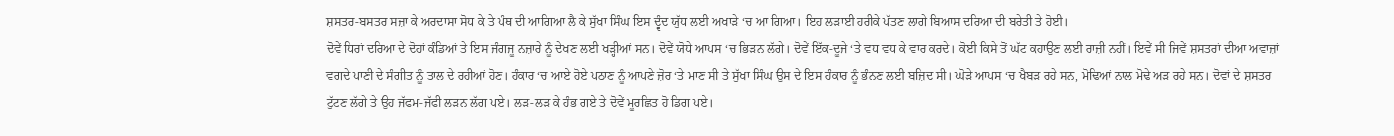ਸ਼ਸਤਰ-ਬਸਤਰ ਸਜ਼ਾ ਕੇ ਅਰਦਾਸਾ ਸੋਧ ਕੇ ਤੇ ਪੰਥ ਦੀ ਆਗਿਆ ਲੈ ਕੇ ਸੁੱਖਾ ਸਿੰਘ ਇਸ ਦ੍ਵੰਦ ਯੁੱਧ ਲਈ ਅਖਾੜੇ ‘ਚ ਆ ਗਿਆ। ਇਹ ਲੜਾਈ ਹਰੀਕੇ ਪੱਤਣ ਲਾਗੇ ਬਿਆਸ ਦਰਿਆ ਦੀ ਬਰੇਤੀ ਤੇ ਹੋਈ।
ਦੋਵੇਂ ਧਿਰਾਂ ਦਰਿਆ ਦੇ ਦੋਹਾਂ ਕੰਡਿਆਂ ਤੇ ਇਸ ਜੰਗਜੂ ਨਜ਼ਾਰੇ ਨੂੰ ਦੇਖਣ ਲਈ ਖੜ੍ਹੀਆਂ ਸਨ। ਦੋਵੇਂ ਯੋਧੇ ਆਪਸ ‘ਚ ਭਿੜਨ ਲੱਗੇ। ਦੋਵੇਂ ਇੱਕ-ਦੂਜੇ ‘ਤੇ ਵਧ ਵਧ ਕੇ ਵਾਰ ਕਰਦੇ। ਕੋਈ ਕਿਸੇ ਤੋਂ ਘੱਟ ਕਹਾਉਣ ਲਈ ਰਾਜ਼ੀ ਨਹੀਂ। ਇਵੇਂ ਸੀ ਜਿਵੇਂ ਸ਼ਸਤਰਾਂ ਦੀਆ ਅਵਾਜ਼ਾਂ ਵਗਦੇ ਪਾਣੀ ਦੇ ਸੰਗੀਤ ਨੂੰ ਤਾਲ ਦੇ ਰਹੀਆਂ ਹੋਣ। ਹੰਕਾਰ ‘ਚ ਆਏ ਹੋਏ ਪਠਾਣ ਨੂੰ ਆਪਣੇ ਜ਼ੋਰ ‘ਤੇ ਮਾਣ ਸੀ ਤੇ ਸੁੱਖਾ ਸਿੰਘ ਉਸ ਦੇ ਇਸ ਹੰਕਾਰ ਨੂੰ ਭੰਨਣ ਲਈ ਬਜ਼ਿਦ ਸੀ। ਘੋੜੇ ਆਪਸ ‘ਚ ਖੈਬੜ ਰਹੇ ਸਨ, ਮੋਢਿਆਂ ਨਾਲ ਮੋਢੇ ਅੜ ਰਹੇ ਸਨ। ਦੋਵਾਂ ਦੇ ਸ਼ਸਤਰ ਟੁੱਟਣ ਲੱਗੇ ਤੇ ਉਹ ਜੱਫਮ-ਜੱਫੀ ਲੜਨ ਲੱਗ ਪਏ। ਲੜ-ਲੜ ਕੇ ਹੰਭ ਗਏ ਤੇ ਦੋਵੇਂ ਮੂਰਛਿਤ ਹੋ ਡਿਗ ਪਏ।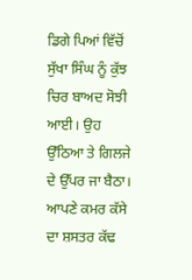ਡਿਗੇ ਪਿਆਂ ਵਿੱਚੋਂ ਸੁੱਖਾ ਸਿੰਘ ਨੂੰ ਕੁੱਝ ਚਿਰ ਬਾਅਦ ਸੋਝੀ ਆਈ। ਉਹ ਉੱਠਿਆ ਤੇ ਗਿਲਜੇ ਦੇ ਉੱਪਰ ਜਾ ਬੈਠਾ। ਆਪਣੇ ਕਮਰ ਕੱਸੇ ਦਾ ਸ਼ਸਤਰ ਕੱਢ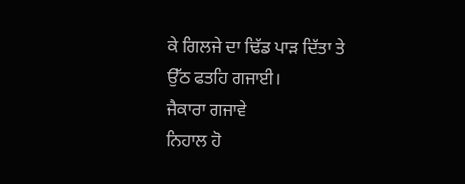ਕੇ ਗਿਲਜੇ ਦਾ ਢਿੱਡ ਪਾੜ ਦਿੱਤਾ ਤੇ ਉੱਠ ਫਤਹਿ ਗਜਾਈ।
ਜੈਕਾਰਾ ਗਜਾਵੇ
ਨਿਹਾਲ ਹੋ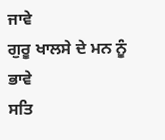ਜਾਵੇ
ਗੁਰੂ ਖਾਲਸੇ ਦੇ ਮਨ ਨੂੰ ਭਾਵੇ
ਸਤਿ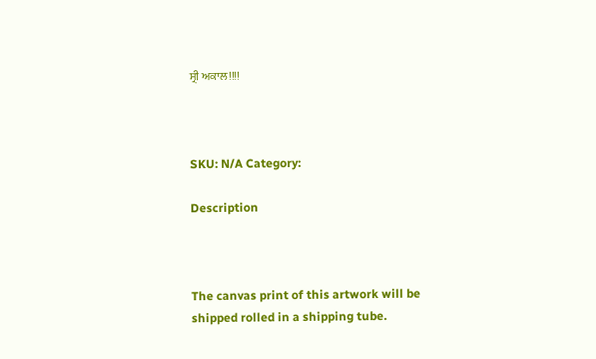ਸ੍ਰੀ ਅਕਾਲ!!!!



SKU: N/A Category:

Description



The canvas print of this artwork will be shipped rolled in a shipping tube.